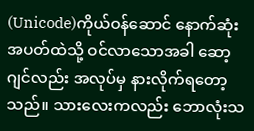(Unicode)ကိုယ်ဝန်ဆောင် နောက်ဆုံးအပတ်ထဲသို့ ဝင်လာသောအခါ ဆော့ဂျင်လည်း အလုပ်မှ နားလိုက်ရတော့သည်။ သားလေးကလည်း ဘောလုံးသ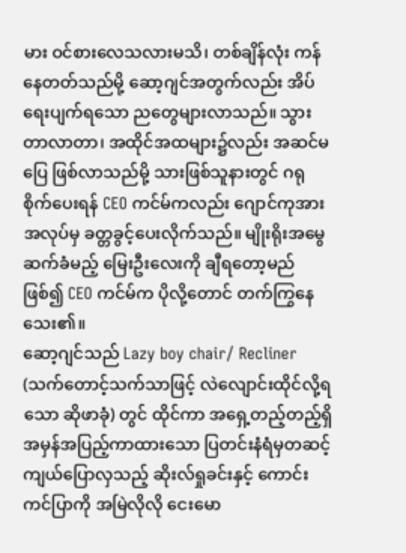မား ဝင်စားလေသလားမသိ၊ တစ်ချိန်လုံး ကန်နေတတ်သည်မို့ ဆော့ဂျင်အတွက်လည်း အိပ်ရေးပျက်ရသော ညတွေများလာသည်။ သွားတာလာတာ၊ အထိုင်အထများ၌လည်း အဆင်မပြေ ဖြစ်လာသည်မို့ သားဖြစ်သူနားတွင် ဂရုစိုက်ပေးရန် CEO ကင်မ်ကလည်း ဂျောင်ကုအား အလုပ်မှ ခတ္တခွင့်ပေးလိုက်သည်။ မျိုးရိုးအမွေဆက်ခံမည့် မြေးဦးလေးကို ချီရတော့မည်ဖြစ်၍ CEO ကင်မ်က ပိုလို့တောင် တက်ကြွနေသေး၏။
ဆော့ဂျင်သည် Lazy boy chair/ Recliner (သက်တောင့်သက်သာဖြင့် လဲလျောင်းထိုင်လို့ရသော ဆိုဖာခုံ) တွင် ထိုင်ကာ အရှေ့တည့်တည့်ရှိ အမှန်အပြည့်ကာထားသော ပြတင်းနံရံမှတဆင့် ကျယ်ပြောလှသည့် ဆိုးလ်ရှုခင်းနှင့် ကောင်းကင်ပြာကို အမြဲလိုလို ငေးမော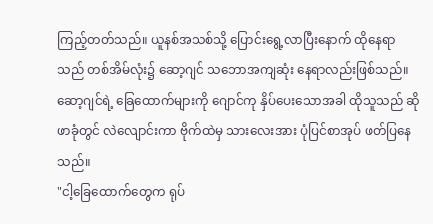ကြည့်တတ်သည်။ ယူနစ်အသစ်သို့ ပြောင်းရွေ့လာပြီးနောက် ထိုနေရာသည် တစ်အိမ်လုံး၌ ဆော့ဂျင် သဘောအကျဆုံး နေရာလည်းဖြစ်သည်။
ဆော့ဂျင်ရဲ့ ခြေထောက်များကို ဂျောင်ကု နှိပ်ပေးသောအခါ ထိုသူသည် ဆိုဖာခုံတွင် လဲလျောင်းကာ ဗိုက်ထဲမှ သားလေးအား ပုံပြင်စာအုပ် ဖတ်ပြနေသည်။
"ငါ့ခြေထောက်တွေက ရုပ်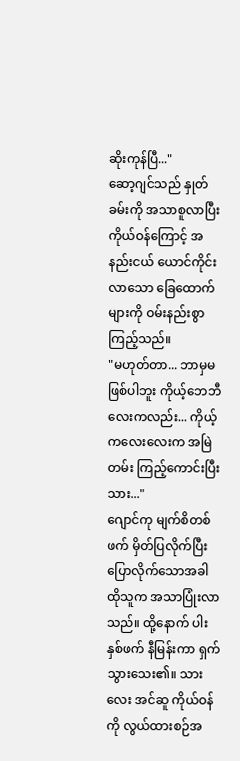ဆိုးကုန်ပြီ..."
ဆော့ဂျင်သည် နှုတ်ခမ်းကို အသာစူလာပြီး ကိုယ်ဝန်ကြောင့် အနည်းငယ် ယောင်ကိုင်းလာသော ခြေထောက်များကို ဝမ်းနည်းစွာ ကြည့်သည်။
"မဟုတ်တာ... ဘာမှမဖြစ်ပါဘူး ကိုယ့်ဘေဘီလေးကလည်း... ကိုယ့်ကလေးလေးက အမြဲတမ်း ကြည့်ကောင်းပြီးသား..."
ဂျောင်ကု မျက်စိတစ်ဖက် မှိတ်ပြလိုက်ပြီး ပြောလိုက်သောအခါ ထိုသူက အသာပြုံးလာသည်။ ထို့နောက် ပါးနှစ်ဖက် နီမြန်းကာ ရှက်သွားသေး၏။ သားလေး အင်ဆူ ကိုယ်ဝန်ကို လွယ်ထားစဉ်အ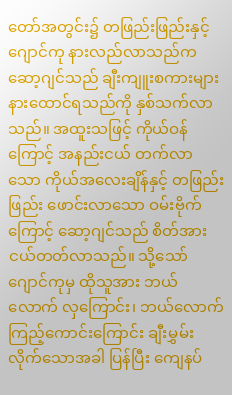တော်အတွင်း၌ တဖြည်းဖြည်းနှင့် ဂျောင်ကု နားလည်လာသည်က ဆော့ဂျင်သည် ချီးကျူးစကားများ နားထောင်ရသည်ကို နှစ်သက်လာသည်။ အထူးသဖြင့် ကိုယ်ဝန်ကြောင့် အနည်းငယ် တက်လာသော ကိုယ်အလေးချိန်နှင့် တဖြည်းဖြည်း ဖောင်းလာသော ဝမ်းဗိုက်ကြောင့် ဆော့ဂျင်သည် စိတ်အားငယ်တတ်လာသည်။ သို့သော် ဂျောင်ကုမှ ထိုသူအား ဘယ်လောက် လှကြောင်း၊ ဘယ်လောက် ကြည့်ကောင်းကြောင်း ချီးမွှမ်းလိုက်သောအခါ ပြန်ပြီး ကျေနပ်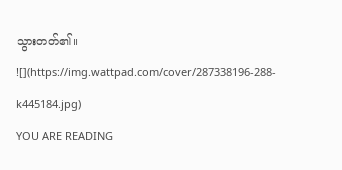သွားတတ်၏။
![](https://img.wattpad.com/cover/287338196-288-k445184.jpg)
YOU ARE READING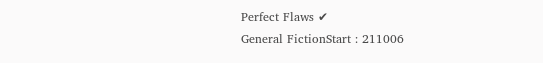Perfect Flaws ✔
General FictionStart : 211006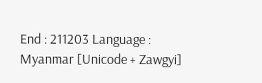End : 211203 Language : Myanmar [Unicode + Zawgyi]